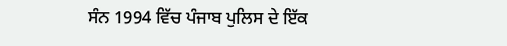ਸੰਨ 1994 ਵਿੱਚ ਪੰਜਾਬ ਪੁਲਿਸ ਦੇ ਇੱਕ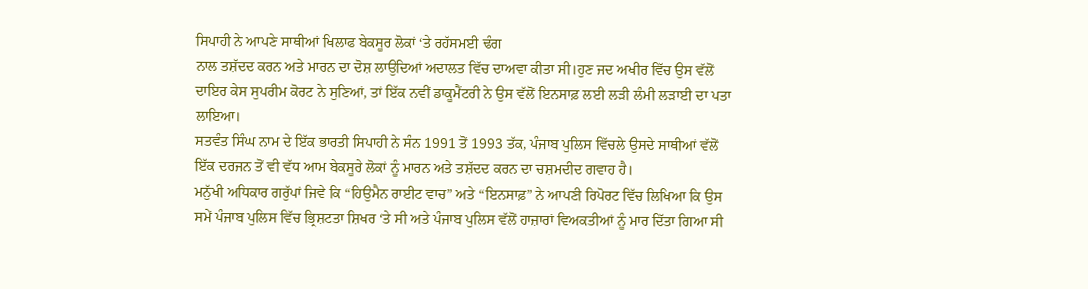ਸਿਪਾਹੀ ਨੇ ਆਪਣੇ ਸਾਥੀਆਂ ਖਿਲਾਫ ਬੇਕਸੂਰ ਲੋਕਾਂ ‘ਤੇ ਰਹੱਸਮਈ ਢੰਗ
ਨਾਲ ਤਸ਼ੱਦਦ ਕਰਨ ਅਤੇ ਮਾਰਨ ਦਾ ਦੋਸ਼ ਲਾਉਦਿਆਂ ਅਦਾਲਤ ਵਿੱਚ ਦਾਅਵਾ ਕੀਤਾ ਸੀ।ਹੁਣ ਜਦ ਅਖੀਰ ਵਿੱਚ ਉਸ ਵੱਲੋਂ ਦਾਇਰ ਕੇਸ ਸੁਪਰੀਮ ਕੋਰਟ ਨੇ ਸੁਣਿਆਂ, ਤਾਂ ਇੱਕ ਨਵੀਂ ਡਾਕੂਮੈਂਟਰੀ ਨੇ ਉਸ ਵੱਲੋਂ ਇਨਸਾਫ਼ ਲਈ ਲੜੀ ਲੰਮੀ ਲੜਾਈ ਦਾ ਪਤਾ ਲਾਇਆ।
ਸਤਵੰਤ ਸਿੰਘ ਨਾਮ ਦੇ ਇੱਕ ਭਾਰਤੀ ਸਿਪਾਹੀ ਨੇ ਸੰਨ 1991 ਤੋਂ 1993 ਤੱਕ, ਪੰਜਾਬ ਪੁਲਿਸ ਵਿੱਚਲੇ ਉਸਦੇ ਸਾਥੀਆਂ ਵੱਲੋਂ ਇੱਕ ਦਰਜਨ ਤੋਂ ਵੀ ਵੱਧ ਆਮ ਬੇਕਸੂਰੇ ਲੋਕਾਂ ਨੂੰ ਮਾਰਨ ਅਤੇ ਤਸ਼ੱਦਦ ਕਰਨ ਦਾ ਚਸ਼ਮਦੀਦ ਗਵਾਹ ਹੈ।
ਮਨੁੱਖੀ ਅਧਿਕਾਰ ਗਰੁੱਪਾਂ ਜਿਵੇ ਕਿ “ਹਿਉਮੈਨ ਰਾਈਟ ਵਾਚ” ਅਤੇ “ਇਨਸਾਫ਼” ਨੇ ਆਪਣੀ ਰਿਪੋਰਟ ਵਿੱਚ ਲਿਖਿਆ ਕਿ ਉਸ ਸਮੇਂ ਪੰਜਾਬ ਪੁਲਿਸ ਵਿੱਚ ਭ੍ਰਿਸ਼ਟਤਾ ਸ਼ਿਖਰ ‘ਤੇ ਸੀ ਅਤੇ ਪੰਜਾਬ ਪੁਲਿਸ ਵੱਲੋਂ ਹਾਜ਼ਾਰਾਂ ਵਿਅਕਤੀਆਂ ਨੂੰ ਮਾਰ ਦਿੱਤਾ ਗਿਆ ਸੀ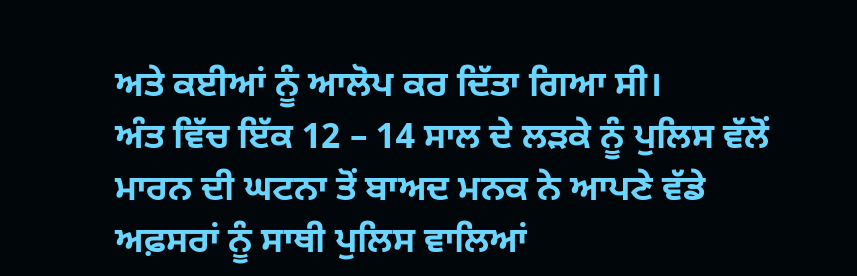ਅਤੇ ਕਈਆਂ ਨੂੰ ਆਲੋਪ ਕਰ ਦਿੱਤਾ ਗਿਆ ਸੀ।
ਅੰਤ ਵਿੱਚ ਇੱਕ 12 – 14 ਸਾਲ ਦੇ ਲੜਕੇ ਨੂੰ ਪੁਲਿਸ ਵੱਲੋਂ ਮਾਰਨ ਦੀ ਘਟਨਾ ਤੋਂ ਬਾਅਦ ਮਨਕ ਨੇ ਆਪਣੇ ਵੱਡੇ ਅਫ਼ਸਰਾਂ ਨੂੰ ਸਾਥੀ ਪੁਲਿਸ ਵਾਲਿਆਂ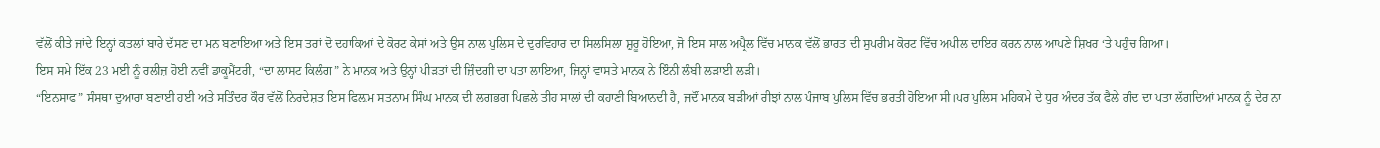ਵੱਲੋਂ ਕੀਤੇ ਜਾਂਦੇ ਇਨ੍ਹਾਂ ਕਤਲਾਂ ਬਾਰੇ ਦੱਸਣ ਦਾ ਮਨ ਬਣਾਇਆ ਅਤੇ ਇਸ ਤਰਾਂ ਦੋ ਦਹਾਕਿਆਂ ਦੇ ਕੋਰਟ ਕੇਸਾਂ ਅਤੇ ਉਸ ਨਾਲ ਪੁਲਿਸ ਦੇ ਦੁਰਵਿਹਾਰ ਦਾ ਸਿਲਸਿਲਾ ਸ਼ੁਰੂ ਹੋਇਆ, ਜੋ ਇਸ ਸਾਲ ਅਪ੍ਰੈਲ ਵਿੱਚ ਮਾਨਕ ਵੱਲੋਂ ਭਾਰਤ ਦੀ ਸੁਪਰੀਮ ਕੋਰਟ ਵਿੱਚ ਅਪੀਲ ਦਾਇਰ ਕਰਨ ਨਾਲ ਆਪਣੇ ਸ਼ਿਖਰ ‘ਤੇ ਪਹੁੰਚ ਗਿਆ।
ਇਸ ਸਮੇ ਇੱਕ 23 ਮਈ ਨੂੰ ਰਲੀਜ਼ ਹੋਈ ਨਵੀਂ ਡਾਕੂਮੈਂਟਰੀ, “ਦਾ ਲਾਸਟ ਕਿਲੰਗ” ਨੇ ਮਾਨਕ ਅਤੇ ਉਨ੍ਹਾਂ ਪੀੜਤਾਂ ਦੀ ਜ਼ਿੰਦਗੀ ਦਾ ਪਤਾ ਲਾਇਆ, ਜਿਨ੍ਹਾਂ ਵਾਸਤੇ ਮਾਨਕ ਨੇ ਇੰਨੀ ਲੰਬੀ ਲੜਾਈ ਲੜੀ।
“ਇਨਸਾਫ” ਸੰਸਥਾ ਦੁਆਰਾ ਬਣਾਈ ਹਈ ਅਤੇ ਸਤਿੰਦਰ ਕੌਰ ਵੱਲੋਂ ਨਿਰਦੇਸ਼ਤ ਇਸ ਫਿਲ਼ਮ ਸਤਨਾਮ ਸਿੰਘ ਮਾਨਕ ਦੀ ਲਗਭਗ ਪਿਛਲੇ ਤੀਹ ਸਾਲਾਂ ਦੀ ਕਹਾਣੀ ਬਿਆਨਦੀ ਹੈ, ਜਦੌਂ ਮਾਨਕ ਬੜੀਆਂ ਰੀਝਾਂ ਨਾਲ ਪੰਜਾਬ ਪੁਲਿਸ ਵਿੱਚ ਭਰਤੀ ਹੋਇਆ ਸੀ।ਪਰ ਪੁਲਿਸ ਮਹਿਕਮੇ ਦੇ ਧੁਰ ਅੰਦਰ ਤੱਕ ਫੈਲੇ ਗੰਦ ਦਾ ਪਤਾ ਲੱਗਦਿਆਂ ਮਾਨਕ ਨੂੰ ਦੇਰ ਨਾ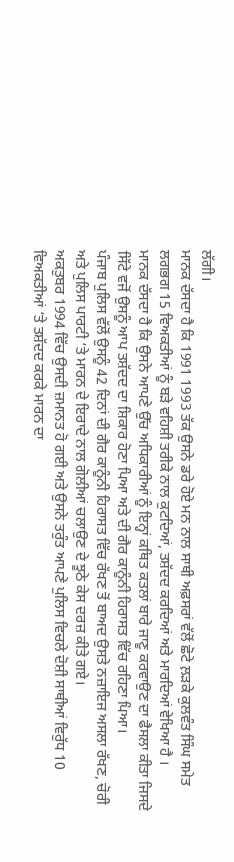ਲੱਗੀ।
ਮਾਨਕ ਦੱਸਦਾ ਹੈ ਕਿ 1991 1993 ਤੱਕ ਉਸਨੇ ਡਰੇ ਹੋਏ ਮਨ ਨਾਲ ਸਾਥੀ ਅਫ਼ਸਰਾਂ ਵੱਲੋਂ ਛੋਟੇ ਲ਼ੜਕੇ ਕੁਲਵੰਤ ਸਿੰਘ ਸਮੇਤ ਲਗਭਗ 15 ਵਿਅਕਤੀਆਂ ਨੂੰ ਬੜੇ ਵਹਿਸ਼ੀ ਤਰੀਕੇ ਨਾਲ ਕੁਟਦਿਆਂ, ਤਸ਼ੱਦਦ ਕਰਦਿਆਂ ਅਤੇ ਮਾਰਦਿਆਂ ਵੇਖਿਆ ਹੈ ।
ਮਾਨਕ ਦੱਸਦਾ ਹੈ ਕਿ ਉਸਨੇ ਆਪਣੇ ਉੱਚ ਅਧਿਕਾਰੀਆਂ ਨੂੰ ਇਨ੍ਹਾਂ ਕਥਿਤ ਕਤਲਾਂ ਬਾਰੇ ਜਾਣੂ ਕਰਵਾਉਣ ਦਾ ਫੈਸਲਾ ਕੀਤਾ ਜਿਸਦੇ ਸਿੱਟੇ ਵਜੋਂ ਉਸਨੂੰ ਆਪ ਤਸ਼ੱਦਦ ਦਾ ਸ਼ਿਕਾਰ ਹੋਣਾ ਪਿਆ ਅਤੇ ਦੀ ਗੈਰ ਕਾਨੂੰਨੀ ਹਿਰਾਸਤ ਵਿੱਚ ਰਹਿਣਾ ਪਿਆ।
ਪੰਜਾਬ ਪੁਲਿਸ ਵੱਲੋਂ ਉਸਨੂੰ 42 ਦਿਨਾਂ ਦੀ ਗੈਰ ਕਾਨੂੰਨੀ ਹਿਰਾਸਤ ਵਿੱਚ ਰੱਖਣ ਤੋਂ ਬਾਅਦ ਉਸਤੇ ਨਜ਼ਾਇਜ ਅਸਲਾ ਰੱਖਣ, ਚੋਰੀ ਅਤੇ ਪੁਲਿਸ ਪਾਰਟੀ ‘ਤੇ ਮਾਰਨ ਦੇ ਇਰਾਦੇ ਨਾਲ ਗੋਲੀਆਂ ਚਲਾਉਣ ਦੇ ਝੂਠੇ ਕੇਸ ਦਰਜ਼ ਕੀਤੇ ਗਏ।
ਅਕਤੁਬਰ 1994 ਵਿੱਚ ਉਸਦੀ ਜ਼ਮਾਨਤ ਹੋ ਗਈ ਅਤੇ ਉਸਨੇ ਤਰੁੰਤ ਆਪਣੇ ਪੁਲਿਸ ਵਿਚਲੇ ਦੋਸ਼ੀ ਸਾਥੀਆਂ ਵਿਰੁੱਧ 10 ਵਿਅਕਤੀਆਂ ‘ਤੇ ਤਸ਼ੱਦਦ ਕਰਕੇ ਮਾਰਨ ਦਾ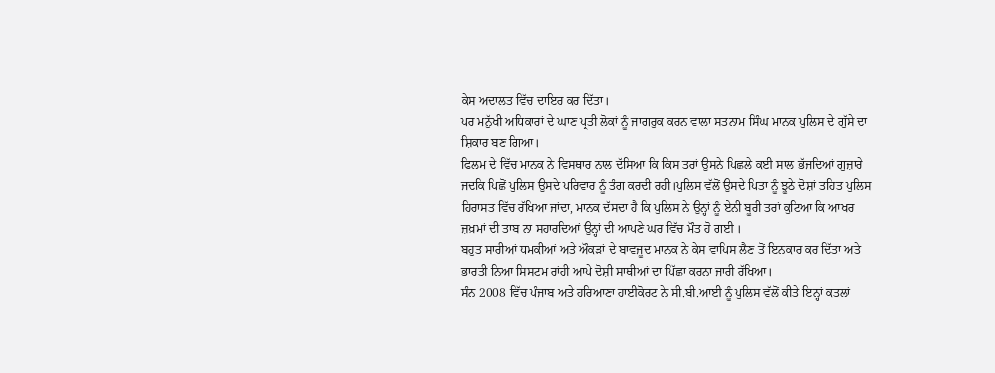ਕੇਸ ਅਦਾਲਤ ਵਿੱਚ ਦਾਇਰ ਕਰ ਦਿੱਤਾ।
ਪਰ ਮਨੁੱਖੀ ਅਧਿਕਾਰਾਂ ਦੇ ਘਾਣ ਪ੍ਰਤੀ ਲੋਕਾਂ ਨੂੰ ਜਾਗਰੁਕ ਕਰਨ ਵਾਲਾ ਸਤਨਾਮ ਸਿੰਘ ਮਾਨਕ ਪੁਲਿਸ ਦੇ ਗੁੱਸੇ ਦਾ ਸ਼ਿਕਾਰ ਬਣ ਗਿਆ।
ਫਿਲਮ ਦੇ ਵਿੱਚ ਮਾਨਕ ਨੇ ਵਿਸਥਾਰ ਨਾਲ ਦੱਸਿਆ ਕਿ ਕਿਸ ਤਰਾਂ ਉਸਨੇ ਪਿਛਲੇ ਕਈ ਸਾਲ ਭੱਜਦਿਆਂ ਗੁਜ਼ਾਰੇ ਜਦਕਿ ਪਿਛੋਂ ਪੁਲਿਸ ਉਸਦੇ ਪਰਿਵਾਰ ਨੂੰ ਤੰਗ ਕਰਦੀ ਰਹੀ।ਪੁਲਿਸ ਵੱਲੋਂ ਉਸਦੇ ਪਿਤਾ ਨੂੰ ਝੂਠੇ ਦੋਸ਼ਾਂ ਤਹਿਤ ਪੁਲਿਸ ਹਿਰਾਸਤ ਵਿੱਚ ਰੱਖਿਆ ਜਾਂਦਾ, ਮਾਨਕ ਦੱਸਦਾ ਹੈ ਕਿ ਪੁਲਿਸ ਨੇ ਉਨ੍ਹਾਂ ਨੂੰ ਏਨੀ ਬੂਰੀ ਤਰਾਂ ਕੁਟਿਆ ਕਿ ਆਖਰ ਜ਼ਖ਼ਮਾਂ ਦੀ ਤਾਬ ਨਾ ਸਹਾਰਦਿਆਂ ਉਨ੍ਹਾਂ ਦੀ ਆਪਣੇ ਘਰ ਵਿੱਚ ਮੌਤ ਹੋ ਗਈ ।
ਬਹੁਤ ਸਾਰੀਆਂ ਧਮਕੀਆਂ ਅਤੇ ਔਕੜਾਂ ਦੇ ਬਾਵਜੂਦ ਮਾਨਕ ਨੇ ਕੇਸ ਵਾਪਿਸ ਲੈਣ ਤੋਂ ਇਨਕਾਰ ਕਰ ਦਿੱਤਾ ਅਤੇ ਭਾਰਤੀ ਨਿਆ ਸਿਸਟਮ ਰਾਂਹੀ ਆਪੇ ਦੋਸ਼ੀ ਸਾਥੀਆਂ ਦਾ ਪਿੱਛਾ ਕਰਨਾ ਜਾਰੀ ਰੱਖਿਆ।
ਸੰਨ 2008 ਵਿੱਚ ਪੰਜਾਬ ਅਤੇ ਹਰਿਆਣਾ ਹਾਈਕੋਰਟ ਨੇ ਸੀ.ਬੀ.ਆਈ ਨੂੰ ਪੁਲਿਸ ਵੱਲੋਂ ਕੀਤੇ ਇਨ੍ਹਾਂ ਕਤਲਾਂ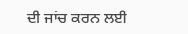ਦੀ ਜਾਂਚ ਕਰਨ ਲਈ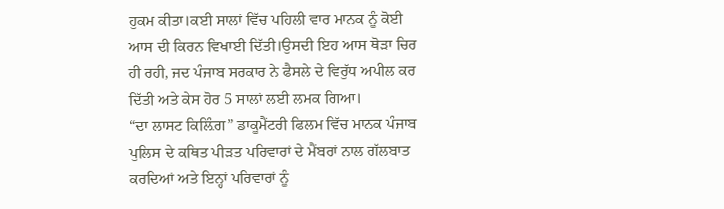ਹੁਕਮ ਕੀਤਾ।ਕਈ ਸਾਲਾਂ ਵਿੱਚ ਪਹਿਲੀ ਵਾਰ ਮਾਨਕ ਨੂੰ ਕੋਈ ਆਸ ਦੀ ਕਿਰਨ ਵਿਖਾਈ ਦਿੱਤੀ।ਉਸਦੀ ਇਹ ਆਸ ਥੋੜਾ ਚਿਰ ਹੀ ਰਹੀ, ਜਦ ਪੰਜਾਬ ਸਰਕਾਰ ਨੇ ਫੈਸਲੇ ਦੇ ਵਿਰੁੱਧ ਅਪੀਲ ਕਰ ਦਿੱਤੀ ਅਤੇ ਕੇਸ ਹੋਰ 5 ਸਾਲਾਂ ਲਈ ਲਮਕ ਗਿਆ।
“ਦਾ ਲਾਸਟ ਕਿਲ਼ਿੰਗ” ਡਾਕੂਮੈਂਟਰੀ ਫਿਲਮ ਵਿੱਚ ਮਾਨਕ ਪੰਜਾਬ ਪੁਲਿਸ ਦੇ ਕਥਿਤ ਪੀੜਤ ਪਰਿਵਾਰਾਂ ਦੇ ਮੈਂਬਰਾਂ ਨਾਲ ਗੱਲਬਾਤ ਕਰਦਿਆਂ ਅਤੇ ਇਨ੍ਹਾਂ ਪਰਿਵਾਰਾਂ ਨੂੰ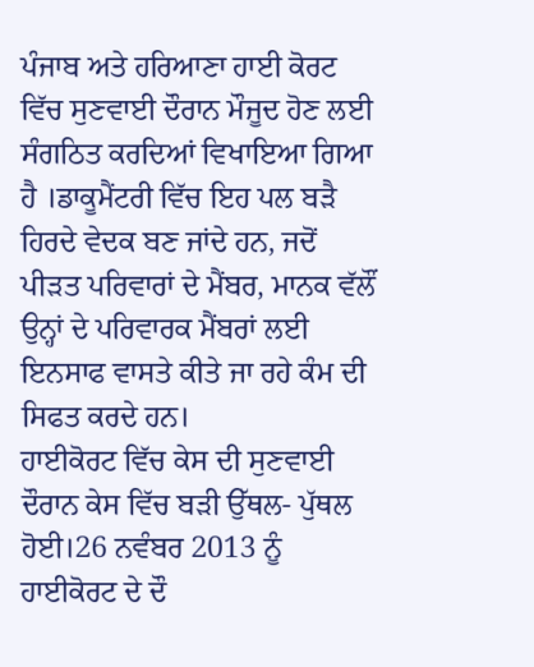ਪੰਜਾਬ ਅਤੇ ਹਰਿਆਣਾ ਹਾਈ ਕੋਰਟ ਵਿੱਚ ਸੁਣਵਾਈ ਦੌਰਾਨ ਮੌਜੂਦ ਹੋਣ ਲਈ ਸੰਗਠਿਤ ਕਰਦਿਆਂ ਵਿਖਾਇਆ ਗਿਆ ਹੈ ।ਡਾਕੂਮੈਂਟਰੀ ਵਿੱਚ ਇਹ ਪਲ ਬੜੈ ਹਿਰਦੇ ਵੇਦਕ ਬਣ ਜਾਂਦੇ ਹਨ, ਜਦੋਂ ਪੀੜਤ ਪਰਿਵਾਰਾਂ ਦੇ ਮੈਂਬਰ, ਮਾਨਕ ਵੱਲੌਂ ਉਨ੍ਹਾਂ ਦੇ ਪਰਿਵਾਰਕ ਮੈਂਬਰਾਂ ਲਈ ਇਨਸਾਫ ਵਾਸਤੇ ਕੀਤੇ ਜਾ ਰਹੇ ਕੰਮ ਦੀ ਸਿਫਤ ਕਰਦੇ ਹਨ।
ਹਾਈਕੋਰਟ ਵਿੱਚ ਕੇਸ ਦੀ ਸੁਣਵਾਈ ਦੌਰਾਨ ਕੇਸ ਵਿੱਚ ਬੜੀ ਉੱਥਲ- ਪੁੱਥਲ ਹੋਈ।26 ਨਵੰਬਰ 2013 ਨੂੰ ਹਾਈਕੋਰਟ ਦੇ ਦੌ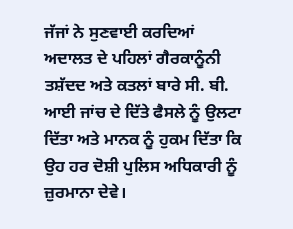ਜੱਜਾਂ ਨੇ ਸੁਣਵਾਈ ਕਰਦਿਆਂ ਅਦਾਲਤ ਦੇ ਪਹਿਲਾਂ ਗੈਰਕਾਨੂੰਨੀ ਤਸ਼ੱਦਦ ਅਤੇ ਕਤਲਾਂ ਬਾਰੇ ਸੀ. ਬੀ. ਆਈ ਜਾਂਚ ਦੇ ਦਿੱਤੇ ਫੈਸਲੇ ਨੂੰ ਉਲਟਾ ਦਿੱਤਾ ਅਤੇ ਮਾਨਕ ਨੂੰ ਹੁਕਮ ਦਿੱਤਾ ਕਿ ਉਹ ਹਰ ਦੋਸ਼ੀ ਪੁਲਿਸ ਅਧਿਕਾਰੀ ਨੂੰ ਜ਼ੁਰਮਾਨਾ ਦੇਵੇ।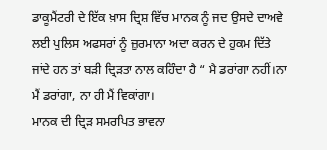ਡਾਕੂਮੈਂਟਰੀ ਦੇ ਇੱਕ ਖ਼ਾਸ ਦ੍ਰਿਸ਼ ਵਿੱਚ ਮਾਨਕ ਨੂੰ ਜਦ ਉਸਦੇ ਦਾਅਵੇ ਲਈ ਪੁਲਿਸ ਅਫਸਰਾਂ ਨੂੰ ਜ਼ੁਰਮਾਨਾ ਅਦਾ ਕਰਨ ਦੇ ਹੁਕਮ ਦਿੱਤੇ ਜਾਂਦੇ ਹਨ ਤਾਂ ਬੜੀ ਦ੍ਰਿੜਤਾ ਨਾਲ ਕਹਿੰਦਾ ਹੈ “ ਮੈ ਡਰਾਂਗਾ ਨਹੀਂ।ਨਾ ਮੈਂ ਡਰਾਂਗਾ, ਨਾ ਹੀ ਮੈਂ ਵਿਕਾਂਗਾ।
ਮਾਨਕ ਦੀ ਦ੍ਰਿੜ ਸਮਰਪਿਤ ਭਾਵਨਾ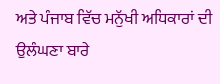ਅਤੇ ਪੰਜਾਬ ਵਿੱਚ ਮਨੁੱਖੀ ਅਧਿਕਾਰਾਂ ਦੀ ਉਲੰਘਣਾ ਬਾਰੇ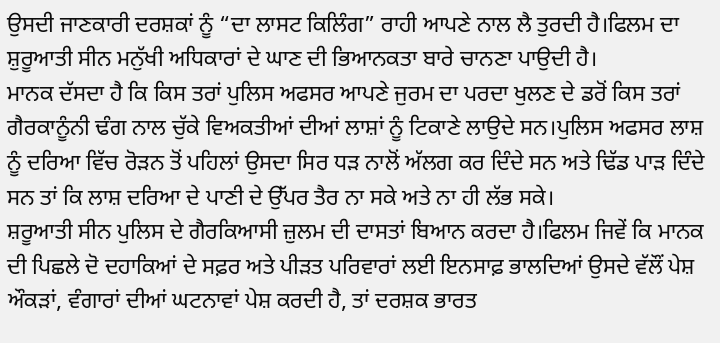ਉਸਦੀ ਜਾਣਕਾਰੀ ਦਰਸ਼ਕਾਂ ਨੂੰ “ਦਾ ਲਾਸਟ ਕਿਲਿੰਗ” ਰਾਹੀ ਆਪਣੇ ਨਾਲ ਲੈ ਤੁਰਦੀ ਹੈ।ਫਿਲਮ ਦਾ ਸ਼ੁਰੂਆਤੀ ਸੀਨ ਮਨੁੱਖੀ ਅਧਿਕਾਰਾਂ ਦੇ ਘਾਣ ਦੀ ਭਿਆਨਕਤਾ ਬਾਰੇ ਚਾਨਣਾ ਪਾਉਦੀ ਹੈ।
ਮਾਨਕ ਦੱਸਦਾ ਹੈ ਕਿ ਕਿਸ ਤਰਾਂ ਪੁਲਿਸ ਅਫਸਰ ਆਪਣੇ ਜੁਰਮ ਦਾ ਪਰਦਾ ਖੁਲਣ ਦੇ ਡਰੋਂ ਕਿਸ ਤਰਾਂ ਗੈਰਕਾਨੂੰਨੀ ਢੰਗ ਨਾਲ ਚੁੱਕੇ ਵਿਅਕਤੀਆਂ ਦੀਆਂ ਲਾਸ਼ਾਂ ਨੂੰ ਟਿਕਾਣੇ ਲਾਉਦੇ ਸਨ।ਪੁਲਿਸ ਅਫਸਰ ਲਾਸ਼ ਨੂੰ ਦਰਿਆ ਵਿੱਚ ਰੋੜਨ ਤੋਂ ਪਹਿਲਾਂ ਉਸਦਾ ਸਿਰ ਧੜ ਨਾਲੋਂ ਅੱਲਗ ਕਰ ਦਿੰਦੇ ਸਨ ਅਤੇ ਢਿੱਡ ਪਾੜ ਦਿੰਦੇ ਸਨ ਤਾਂ ਕਿ ਲਾਸ਼ ਦਰਿਆ ਦੇ ਪਾਣੀ ਦੇ ਉੱਪਰ ਤੈਰ ਨਾ ਸਕੇ ਅਤੇ ਨਾ ਹੀ ਲੱਭ ਸਕੇ।
ਸ਼ਰੂਆਤੀ ਸੀਨ ਪੁਲਿਸ ਦੇ ਗੈਰਕਿਆਸੀ ਜ਼ੁਲਮ ਦੀ ਦਾਸਤਾਂ ਬਿਆਨ ਕਰਦਾ ਹੈ।ਫਿਲਮ ਜਿਵੇਂ ਕਿ ਮਾਨਕ ਦੀ ਪਿਛਲੇ ਦੋ ਦਹਾਕਿਆਂ ਦੇ ਸਫ਼ਰ ਅਤੇ ਪੀੜਤ ਪਰਿਵਾਰਾਂ ਲਈ ਇਨਸਾਫ਼ ਭਾਲਦਿਆਂ ਉਸਦੇ ਵੱਲੌਂ ਪੇਸ਼ ਔਕੜਾਂ, ਵੰਗਾਰਾਂ ਦੀਆਂ ਘਟਨਾਵਾਂ ਪੇਸ਼ ਕਰਦੀ ਹੈ, ਤਾਂ ਦਰਸ਼ਕ ਭਾਰਤ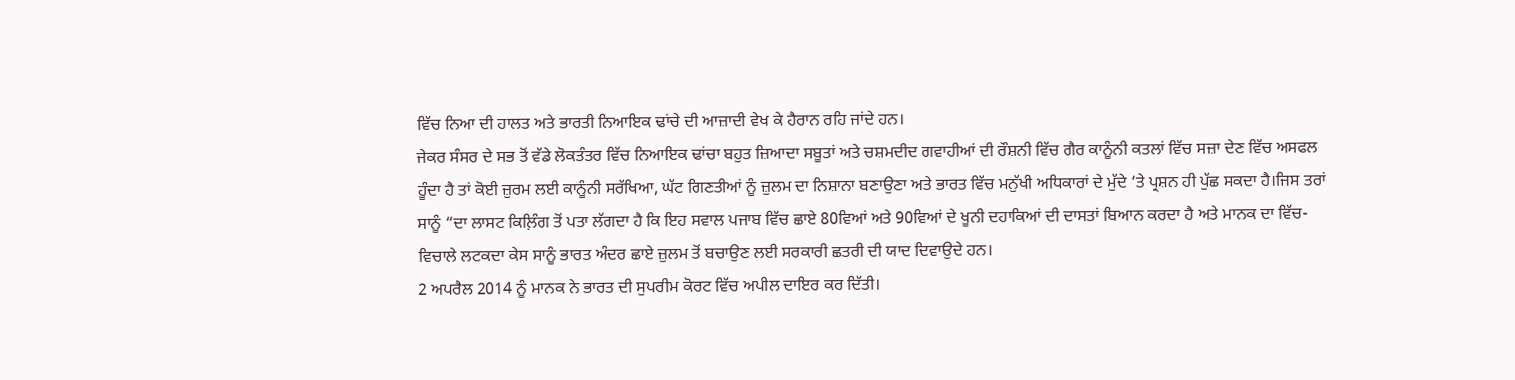ਵਿੱਚ ਨਿਆ ਦੀ ਹਾਲਤ ਅਤੇ ਭਾਰਤੀ ਨਿਆਇਕ ਢਾਂਚੇ ਦੀ ਆਜ਼ਾਦੀ ਵੇਖ ਕੇ ਹੈਰਾਨ ਰਹਿ ਜਾਂਦੇ ਹਨ।
ਜੇਕਰ ਸੰਸਰ ਦੇ ਸਭ ਤੋਂ ਵੱਡੇ ਲੋਕਤੰਤਰ ਵਿੱਚ ਨਿਆਇਕ ਢਾਂਚਾ ਬਹੁਤ ਜ਼ਿਆਦਾ ਸਬੂਤਾਂ ਅਤੇ ਚਸ਼ਮਦੀਦ ਗਵਾਹੀਆਂ ਦੀ ਰੌਸ਼ਨੀ ਵਿੱਚ ਗੈਰ ਕਾਨੂੰਨੀ ਕਤਲਾਂ ਵਿੱਚ ਸਜ਼ਾ ਦੇਣ ਵਿੱਚ ਅਸਫਲ ਹੂੰਦਾ ਹੈ ਤਾਂ ਕੋਈ ਜ਼ੁਰਮ ਲਈ ਕਾਨੂੰਨੀ ਸਰੱਖਿਆ, ਘੱਟ ਗਿਣਤੀਆਂ ਨੂੰ ਜ਼ੁਲਮ ਦਾ ਨਿਸ਼ਾਨਾ ਬਣਾਉਣਾ ਅਤੇ ਭਾਰਤ ਵਿੱਚ ਮਨੁੱਖੀ ਅਧਿਕਾਰਾਂ ਦੇ ਮੁੱਦੇ ‘ਤੇ ਪ੍ਰਸ਼ਨ ਹੀ ਪੁੱਛ ਸਕਦਾ ਹੈ।ਜਿਸ ਤਰਾਂ ਸਾਨੂੰ “ਦਾ ਲਾਸਟ ਕਿਲ਼ਿੰਗ ਤੋਂ ਪਤਾ ਲੱਗਦਾ ਹੈ ਕਿ ਇਹ ਸਵਾਲ ਪਜਾਬ ਵਿੱਚ ਛਾਏ 80ਵਿਆਂ ਅਤੇ 90ਵਿਆਂ ਦੇ ਖੂਨੀ ਦਹਾਕਿਆਂ ਦੀ ਦਾਸਤਾਂ ਬਿਆਨ ਕਰਦਾ ਹੈ ਅਤੇ ਮਾਨਕ ਦਾ ਵਿੱਚ-ਵਿਚਾਲੇ ਲਟਕਦਾ ਕੇਸ ਸਾਨੂੰ ਭਾਰਤ ਅੰਦਰ ਛਾਏ ਜ਼ੁਲਮ ਤੋਂ ਬਚਾਉਣ ਲਈ ਸਰਕਾਰੀ ਛਤਰੀ ਦੀ ਯਾਦ ਦਿਵਾਉਦੇ ਹਨ।
2 ਅਪਰੈਲ 2014 ਨੂੰ ਮਾਨਕ ਨੇ ਭਾਰਤ ਦੀ ਸੁਪਰੀਮ ਕੋਰਟ ਵਿੱਚ ਅਪੀਲ ਦਾਇਰ ਕਰ ਦਿੱਤੀ।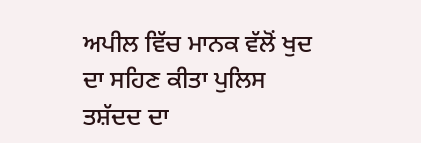ਅਪੀਲ ਵਿੱਚ ਮਾਨਕ ਵੱਲੋਂ ਖੁਦ ਦਾ ਸਹਿਣ ਕੀਤਾ ਪੁਲਿਸ ਤਸ਼ੱਦਦ ਦਾ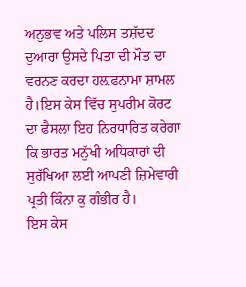ਅਨੁਭਵ ਅਤੇ ਪਲਿਸ ਤਸ਼ੱਦਦ ਦੁਆਰਾ ਉਸਦੇ ਪਿਤਾ ਦੀ ਮੌਤ ਦਾ ਵਰਨਣ ਕਰਦਾ ਹਲ਼ਫਨਾਮਾ ਸ਼ਾਮਲ ਹੈ।ਇਸ ਕੇਸ ਵਿੱਚ ਸੁਪਰੀਮ ਕੋਰਟ ਦਾ ਫੈਸਲਾ ਇਹ ਨਿਰਧਾਰਿਤ ਕਰੇਗਾ ਕਿ ਭਾਰਤ ਮਨੁੱਖੀ ਅਧਿਕਾਰਾਂ ਦੀ ਸੁਰੱਖਿਆ ਲਈ ਆਪਣੀ ਜ਼ਿਮੇਵਾਰੀ ਪ੍ਰਤੀ ਕਿੰਨਾ ਕੁ ਗੰਭੀਰ ਹੈ।
ਇਸ ਕੇਸ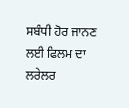ਸਬੰਧੀ ਹੋਰ ਜਾਨਣ ਲਈ ਫਿਲਮ ਦਾ ਲਰੇਲਰ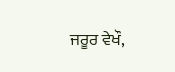ਜਰੂਰ ਵੇਖੌ,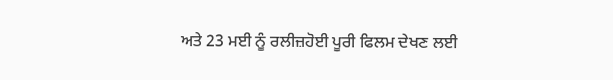ਅਤੇ 23 ਮਈ ਨੂੰ ਰਲੀਜ਼ਹੋਈ ਪੂਰੀ ਫਿਲਮ ਦੇਖਣ ਲਈ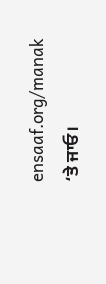ensaaf.org/manak ‘ਤੇ ਜਾਓ।